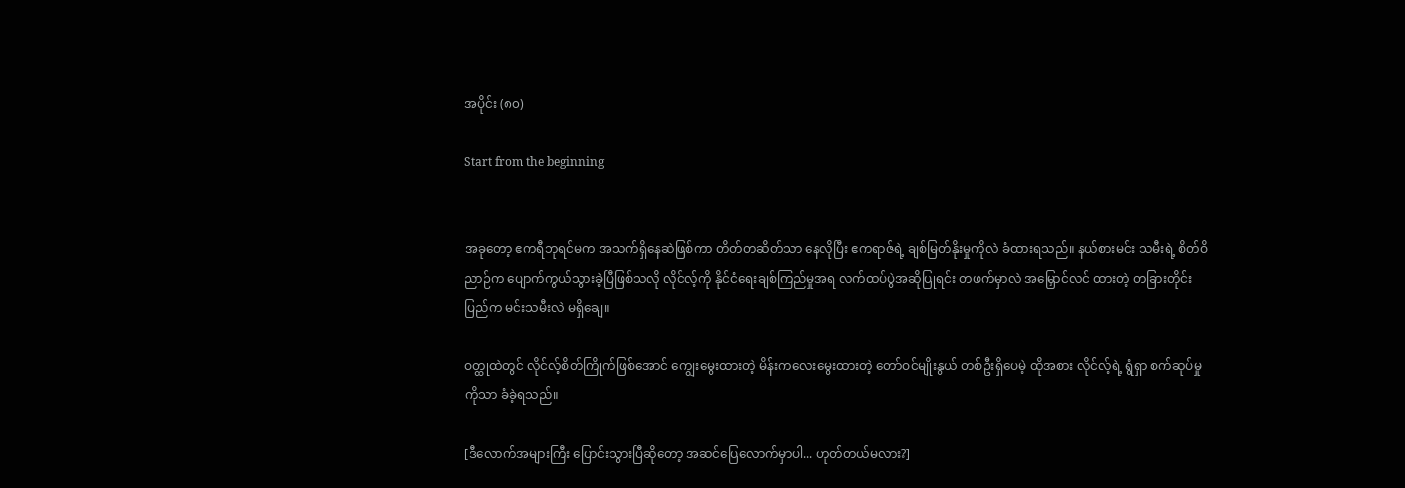အပိုင်း (၈၀)

Start from the beginning


အခုတော့ ဧကရီဘုရင်မက အသက်ရှိနေဆဲဖြစ်ကာ တိတ်တဆိတ်သာ နေလိုပြီး ဧကရာဇ်ရဲ့ ချစ်မြတ်နိုးမှုကိုလဲ ခံထားရသည်။ နယ်စားမင်း သမီးရဲ့ စိတ်ဝိညာဉ်က ပျောက်ကွယ်သွားခဲ့ပြီဖြစ်သလို လိုင်လ့်ကို နိုင်ငံရေးချစ်ကြည်မှုအရ လက်ထပ်ပွဲအဆိုပြုရင်း တဖက်မှာလဲ အမြှောင်လင် ထားတဲ့ တခြားတိုင်းပြည်က မင်းသမီးလဲ မရှိချေ။

ဝတ္ထုထဲတွင် လိုင်လ့်စိတ်ကြိုက်ဖြစ်အောင် ကျွေးမွေးထားတဲ့ မိန်းကလေးမွေးထားတဲ့ တော်ဝင်မျိုးနွယ် တစ်ဦးရှိပေမဲ့ ထိုအစား လိုင်လ့်ရဲ့ ရွံရှာ စက်ဆုပ်မှုကိုသာ ခံခဲ့ရသည်။

[ဒီလောက်အများကြီး ပြောင်းသွားပြီဆိုတော့ အဆင်ပြေလောက်မှာပါ... ဟုတ်တယ်မလား?]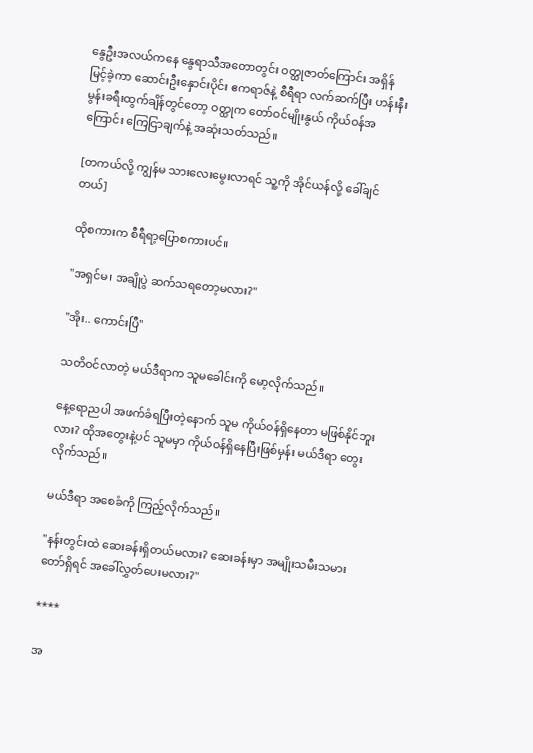နွေဦးအလယ်ကနေ နွေရာသီအတောတွင်း ဝတ္ထုဇာတ်ကြောင်း အရှိန်မြင့်ခဲ့ကာ ဆောင်းဦးနှောင်းပိုင်း ဧကရာဇ်နဲ့ စီရီရာ လက်ဆက်ပြီး ဟန်းနီးမွန်းခရီးထွက်ချိန်တွင်တော့ ဝတ္ထုက တော်ဝင်မျိုးနွယ် ကိုယ်ဝန်အကြောင်း ကြေငြာချက်နဲ့ အဆုံးသတ်သည်။

[တကယ်လို့ ကျွန်မ သားလေးမွေးလာရင် သူ့ကို အိုင်ယန်လို့ ခေါ်ချင်တယ်]

ထိုစကားက စီရီရာ့ပြောစကားပင်။

"အရှင်မ၊ အချိုပွဲ ဆက်သရတော့မလား?"

"အိုး.. ကောင်းပြီ"

သတိဝင်လာတဲ့ မယ်ဒီရာက သူမခေါင်းကို မော့လိုက်သည်။

နေ့ရောညပါ အဖက်ခံရပြီးတဲ့နောက် သူမ ကိုယ်ဝန်ရှိနေတာ မဖြစ်နိုင်ဘူးလား? ထိုအတွေးနဲ့ပင် သူမမှာ ကိုယ်ဝန်ရှိနေပြီးဖြစ်မှန်း မယ်ဒီရာ တွေးလိုက်သည်။

မယ်ဒီရာ အစေခံကို ကြည့်လိုက်သည်။

"နန်းတွင်းထဲ ဆေးခန်းရှိတယ်မလား? ဆေးခန်းမှာ အမျိုးသမီးသမားတော်ရှိရင် အခေါ်လွှတ်ပေးမလား?"

****

အ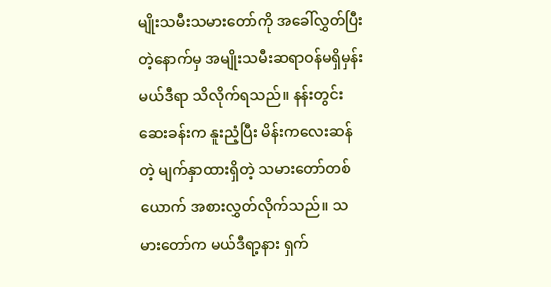မျိုးသမီးသမားတော်ကို အခေါ်လွှတ်ပြီးတဲ့နောက်မှ အမျိုးသမီးဆရာဝန်မရှိမှန်း မယ်ဒီရာ သိလိုက်ရသည်။ နန်းတွင်းဆေးခန်းက နူးညံ့ပြီး မိန်းကလေးဆန်တဲ့ မျက်နှာထားရှိတဲ့ သမားတော်တစ်ယောက် အစားလွှတ်လိုက်သည်။ သမားတော်က မယ်ဒီရာ့နား ရှက်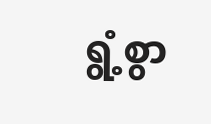ရွံ့စွာ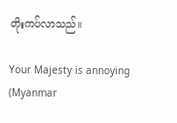တိုးကပ်လာသည်။

Your Majesty is annoying (Myanmar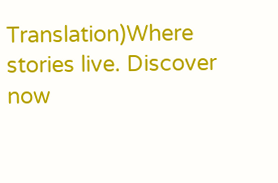Translation)Where stories live. Discover now